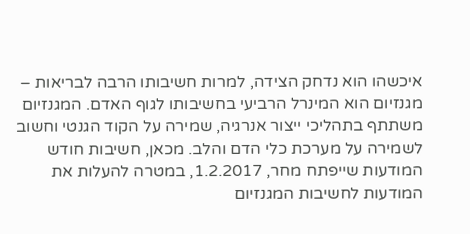איכשהו הוא נדחק הצידה, למרות חשיבותו הרבה לבריאות – מגנזיום הוא המינרל הרביעי בחשיבותו לגוף האדם. המגנזיום משתתף בתהליכי ייצור אנרגיה, שמירה על הקוד הגנטי וחשוב לשמירה על מערכת כלי הדם והלב. מכאן, חשיבות חודש המודעות שייפתח מחר, 1.2.2017, במטרה להעלות את המודעות לחשיבות המגנזיום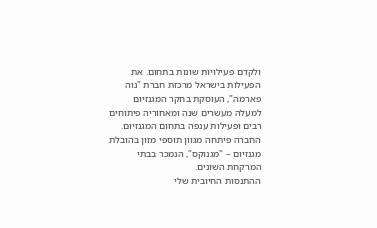ולקדם פעילויות שונות בתחום. את הפעילות בישראל מרכזת חברת "נוה פארמה", העוסקת בחקר המגנזיום למעלה מעשרים שנה ומאחוריה פיתוחים רבים ופעילות ענפה בתחום המגנזיום. החברה פיתחה מגוון תוספי מזון בהובלת מגנזיום – "מגנוקס", הנמכר בבתי המרקחת השונים.
ההתנסות החיובית שלי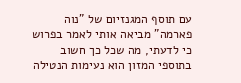עם תוסף המגנזיום של "נוה פארמה" מביאה אותי לאמר בפרוש כי לדעתי, מה שכל כך חשוב בתוספי המזון הוא נעימות הנטילה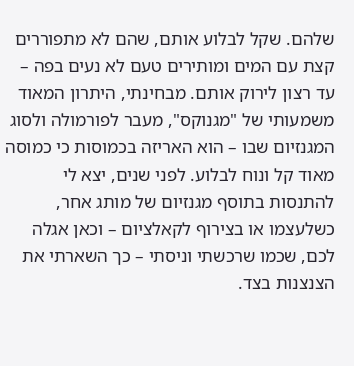שלהם. שקל לבלוע אותם, שהם לא מתפוררים קצת עם המים ומותירים טעם לא נעים בפה – עד רצון לירוק אותם. מבחינתי, היתרון המאוד משמעותי של "מגנוקס", מעבר לפורמולה ולסוג המגנזיום שבו – הוא האריזה בכמוסות כי כמוסה מאוד קל ונוח לבלוע. לפני שנים, יצא לי להתנסות בתוסף מגנזיום של מותג אחר, כשלעצמו או בצירוף לקאלציום – וכאן אגלה לכם, שכמו שרכשתי וניסתי – כך השארתי את הצנצנות בצד.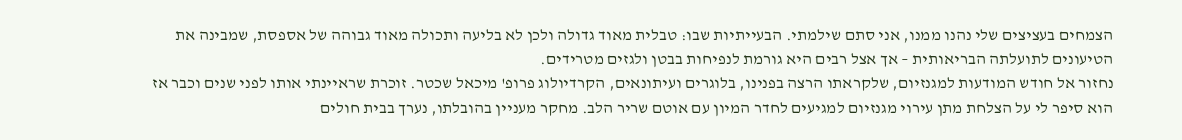הצמחים בעציצים שלי נהנו ממנו, אני סתם שילמתי. הבעייתיות שבו: טבלית מאוד גדולה ולכן לא בליעה ותכולה מאוד גבוהה של אספסת, שמבינה את הטיעונים לתועלתה הבריאותית – אך אצל רבים היא גורמת לנפיחות בבטן ולגזים מטרידים.
נחזור אל חודש המודעות למגנזיום, שלקראתו הרצה בפנינו, בלוגרים ועיתונאים, הקרדיולוג פרופ' מיכאל שכטר. זוכרת שראיינתי אותו לפני שנים וכבר אז הוא סיפר לי על הצלחת מתן עירוי מגנזיום למגיעים לחדר המיון עם אוטם שריר הלב. מחקר מעניין בהובלתו, נערך בבית חולים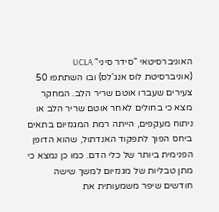האוניברסיטאי "סידר סיני" UCLA (אוניברסיטת לוס אנג'לס) ובו השתתפו 50 צעירים שעברו אוטם שריר הלב. המחקר מצא כי בחולים לאחר אוטם שריר הלב או ניתוח מעקפים, הייתה רמת המגנזיום בתאים ביחס הפוך לתפקוד האנדתול, שהוא הדופן הפנימית ביותר של כלי הדם. כמו כן נמצא כי מתן טבליות של מגנזיום למשך שישה חודשים שיפר משמעותית את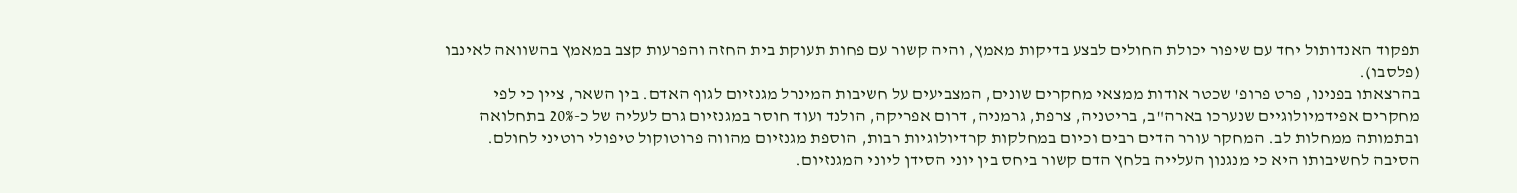תפקוד האנדותול יחד עם שיפור יכולת החולים לבצע בדיקות מאמץ, והיה קשור עם פחות תעוקת בית החזה והפרעות קצב במאמץ בהשוואה לאינבו (פלסבו).
בהרצאתו בפנינו, פרט פרופ' שכטר אודות ממצאי מחקרים שונים, המצביעים על חשיבות המינרל מגנזיום לגוף האדם. בין השאר, ציין כי לפי מחקרים אפידמיולוגיים שנערכו בארה"ב, בריטניה, צרפת, גרמניה, דרום אפריקה, הולנד ועוד חוסר במגנזיום גרם לעליה של כ-20% בתחלואה ובתמותה ממחלות לב. המחקר עורר הדים רבים וכיום במחלקות קרדיולוגיות רבות, הוספת מגנזיום מהווה פרוטוקול טיפולי רוטיני לחולם. הסיבה לחשיבותו היא כי מנגנון העלייה בלחץ הדם קשור ביחס בין יוני הסידן ליוני המגנזיום.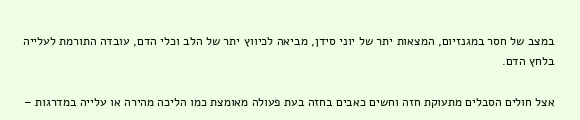במצב של חסר במגנזיום, המצאות יתר של יוני סידן, מביאה לכיווץ יתר של הלב וכלי הדם, עובדה התורמת לעלייה בלחץ הדם.

אצל חולים הסבלים מתעוקת חזה וחשים כאבים בחזה בעת פעולה מאומצת כמו הליכה מהירה או עלייה במדרגות –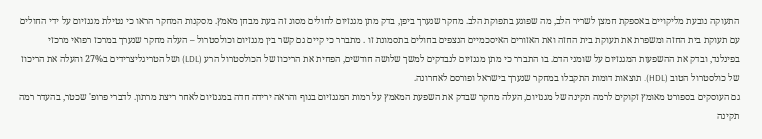התעוקה נובעת מליקויים באספקת חמצן לשריר הלב, מה שפוגע בתפוקת הלב. מחקר שנערך ביפן, בדק מתן מגנזיום לחולים מסוג זה בעת מבחן מאמץ. מסקנות המחקר הראו כי נטילת מגנזיום על ידי החולים עם תעוקת בית החזה ומשפרת את תעוקת בית החזה ואת האזורים האיסכמיים הנצפים בחולים בתסמונת זו . מתברר כי קיים גם קשר בין מגנזיום וכולסטרול – העלה מחקר שנערך במרכז רפואי מרכזי בפינלנד, ובדק את ההשפעות המגנזיום על שומני הדם. בו התברר כי מתן מגנזיום לנבדקים למשך שלושה חודשים, הפחית את הריכוז של הכולסטרול הרע (LDL) ושל הטריגליצרידים ב27% והעלה את הריכוז של כולסטרול הטוב (HDL). תוצאות דומות התקבלו במחקר שנערך בישראל ופורסם לאחרונה.
גם העוסקים בספורט מאומץ זקוקים לרמה תקינה של מגנזיום, העלה מחקר שבדק את השפעת המאמץ על רמות המגנזיום בגוף והראה ירידה חדה במגנזיום לאחר ריצת מרתון. לדברי פרופ' שכטר, בהעדר רמה תקינה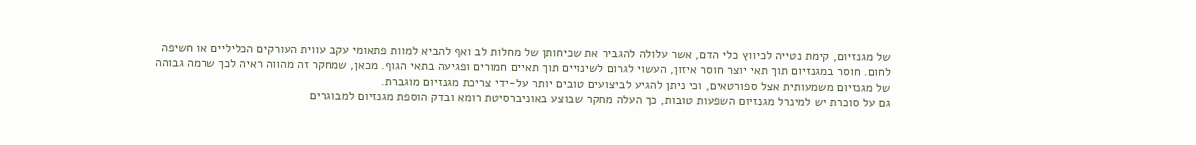של מגנזיום, קימת נטייה לכיווץ כלי הדם, אשר עלולה להגביר את שכיחותן של מחלות לב ואף להביא למוות פתאומי עקב עווית העורקים הכליליים או חשיפה לחום. חוסר במגנזיום תוך תאי יוצר חוסר איזון, העשוי לגרום לשינויים תוך תאיים חמורים ופגיעה בתאי הגוף. מכאן, שמחקר זה מהווה ראיה לכך שרמה גבוהה של מגנזיום משמעותית אצל ספורטאים, וכי ניתן להגיע לביצועים טובים יותר על-ידי צריכת מגנזיום מוגברת.
גם על סוכרת יש למינרל מגנזיום השפעות טובות, כך העלה מחקר שבוצע באוניברסיטת רומא ובדק הוספת מגנזיום למבוגרים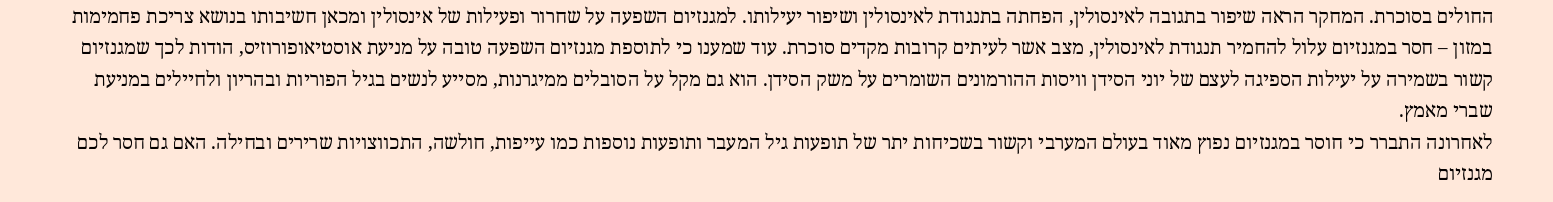החולים בסוכרת. המחקר הראה שיפור בתגובה לאינסולין, הפחתה בתנגודת לאינסולין ושיפור יעילותו. למגנזיום השפעה על שחרור ופעילות של אינסולין ומכאן חשיבותו בנושא צריכת פחמימות במזון – חסר במגנזיום עלול להחמיר תנגודת לאינסולין, מצב אשר לעיתים קרובות מקדים סוכרת. עוד שמענו כי לתוספת מגנזיום השפעה טובה על מניעת אוסטיאופורוזיס, הודות לכך שמגנזיום קשור בשמירה על יעילות הספיגה לעצם של יוני הסידן וויסות ההורמונים השומרים על משק הסידן. הוא גם מקל על הסובלים ממיגרנות, מסייע לנשים בגיל הפוריות ובהריון ולחיילים במניעת שברי מאמץ.
לאחרונה התברר כי חוסר במגנזיום נפוץ מאוד בעולם המערבי וקשור בשכיחות יתר של תופעות גיל המעבר ותופעות נוספות כמו עייפות, חולשה, התכווצויות שרירים ובחילה. האם גם חסר לכם מגנזיום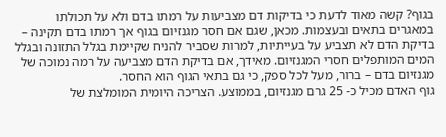בגוף? קשה מאוד לדעת כי בדיקות דם מצביעות על רמתו בדם ולא על תכולתו במאגרים בתאים ובעצמות. מכאן, שגם אם חסר מגנזיום בגוף אך רמתו בדם תקינה – בדיקת הדם לא תצביע על בעייתיות, למרות שסביר להניח שקיימת בגלל התזונה ובגלל המים המותפלים חסרי המגנזיום. מאידך, אם בדיקת הדם מצביעה על רמה נמוכה של מגנזיום בדם – ברור, מעל לכל ספק, כי גם בתאי הגוף הוא החסר.
גוף האדם מכיל כ- 25 גרם מגנזיום, בממוצע. הצריכה היומית המומלצת של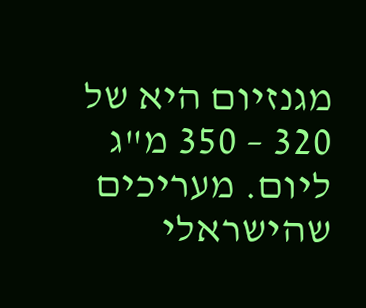מגנזיום היא של 320 – 350 מ"ג ליום. מעריכים שהישראלי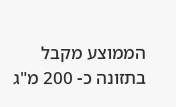הממוצע מקבל בתזונה כ- 200 מ"ג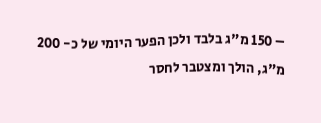– 150 מ"ג בלבד ולכן הפער היומי של כ- 200 מ"ג, הולך ומצטבר לחסר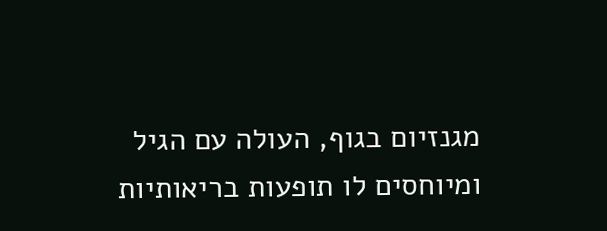מגנזיום בגוף, העולה עם הגיל ומיוחסים לו תופעות בריאותיות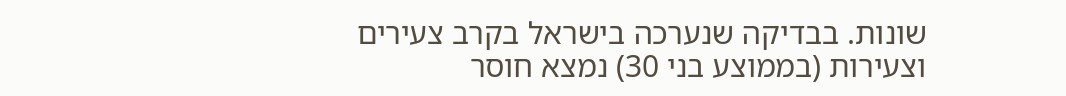שונות. בבדיקה שנערכה בישראל בקרב צעירים וצעירות (בממוצע בני 30) נמצא חוסר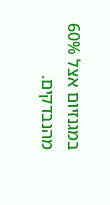במגנזיום אצל 60% מהנבדקים.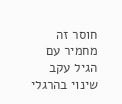חוסר זה מחמיר עם הגיל עקב שינוי בהרגלי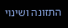התזונה ושינוי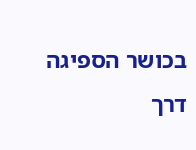בכושר הספיגה דרך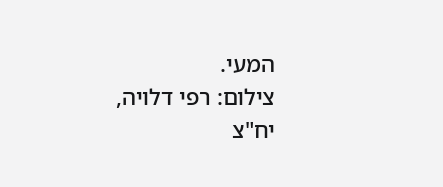המעי.
צילום: רפי דלויה, יח"צ